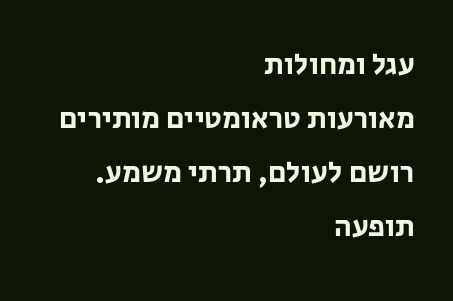עגל ומחולות
מאורעות טראומטיים מותירים רושם לעולם, תרתי משמע. תופעה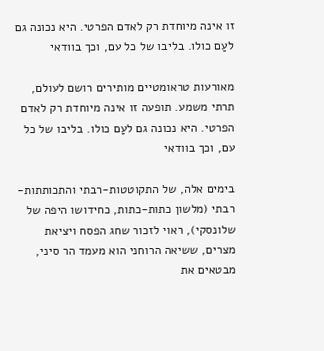זו אינה מיוחדת רק לאדם הפרטי. היא נכונה גם לעַם כולו. בליבו של כל עם, וכך בוודאי

מאורעות טראומטיים מותירים רושם לעולם, תרתי משמע. תופעה זו אינה מיוחדת רק לאדם הפרטי. היא נכונה גם לעַם כולו. בליבו של כל עם, וכך בוודאי

בימים אלה, של התקוטטות-רבתי והתכותתות-רבתי (מלשון כתות-כתות, כחידושו היפה של שלונסקי), ראוי לזכור שחג הפסח ויציאת מצרים, ששיאה הרוחני הוא מעמד הר סיני, מבטאים את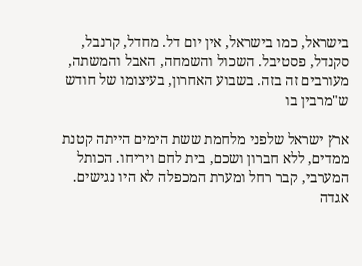בישראל, כמו בישראל, אין יום דל. מחדל, קרנבל, סקנדל, פסטיבל. השכול והשמחה, האבל והמשתה, מעורבים זה בזה. בשבוע האחרון, בעיצומו של חודש ש"מרבין בו

ארץ ישראל שלפני מלחמת ששת הימים הייתה קטנת ממדים, ללא חברון ושכם, בית לחם ויריחו. הכותל המערבי, קבר רחל ומערת המכפלה לא היו נגישים. אגדה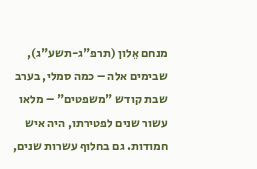מנחם אֵלון (תרפ"ג-תשע"ג), שבימים אלה – כמה סמלי, בערב שבת קודש "משפטים" – מלאו עשור שנים לפטירתו, היה איש חמודות. גם בחלוף עשרות שנים,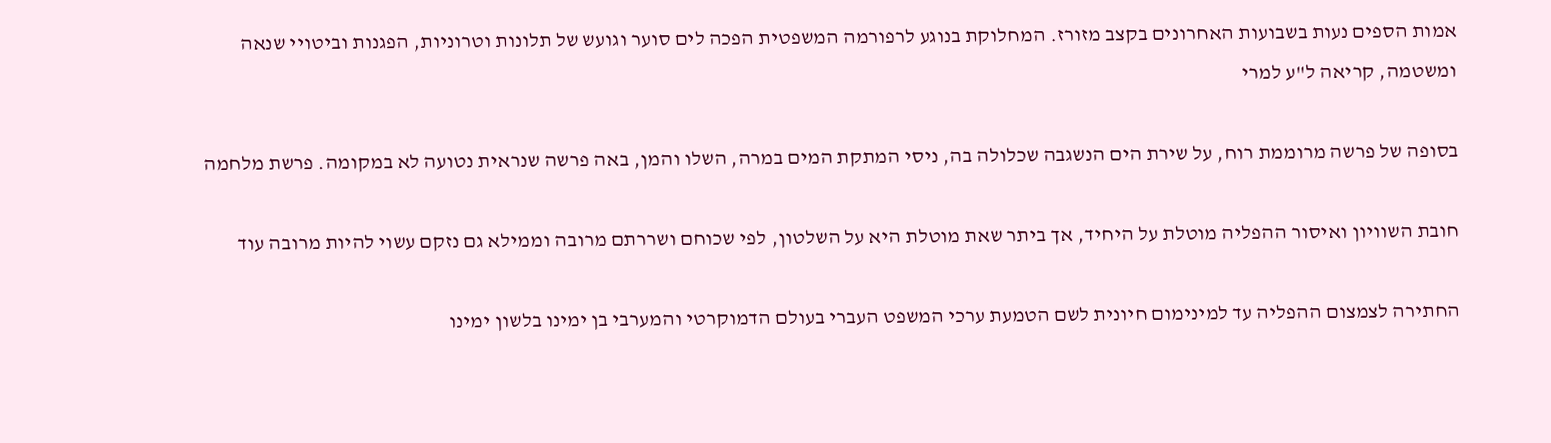אמות הספים נעות בשבועות האחרונים בקצב מזורז. המחלוקת בנוגע לרפורמה המשפטית הפכה לים סוער וגועש של תלונות וטרוניות, הפגנות וביטויי שנאה ומשטמה, קריאה ל"ע למרי

בסופה של פרשה מרוממת רוח, על שירת הים הנשגבה שכלולה בה, ניסי המתקת המים במרה, השלו והמן, באה פרשה שנראית נטועה לא במקומה. פרשת מלחמה

חובת השוויון ואיסור ההפליה מוטלת על היחיד, אך ביתר שאת מוטלת היא על השלטון, לפי שכוחם ושררתם מרובה וממילא גם נזקם עשוי להיות מרובה עוד

החתירה לצמצום ההפליה עד למינימום חיונית לשם הטמעת ערכי המשפט העברי בעולם הדמוקרטי והמערבי בן ימינו בלשון ימינו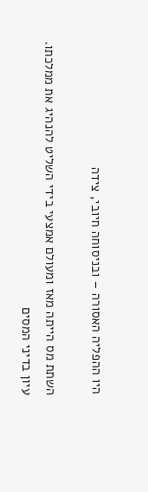היו ההפליה האסורה – ובניסוחה חיובי, צידה

השתת מס הייתה מאז ומעולם אמצעי בידי השליט להנהיג את ממלכתו. עיון בדיני המסים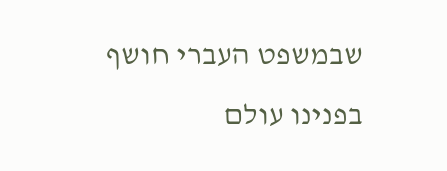שבמשפט העברי חושף בפנינו עולם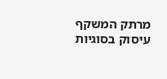מרתק המשקף עיסוק בסוגיות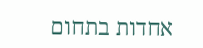אחדות בתחום